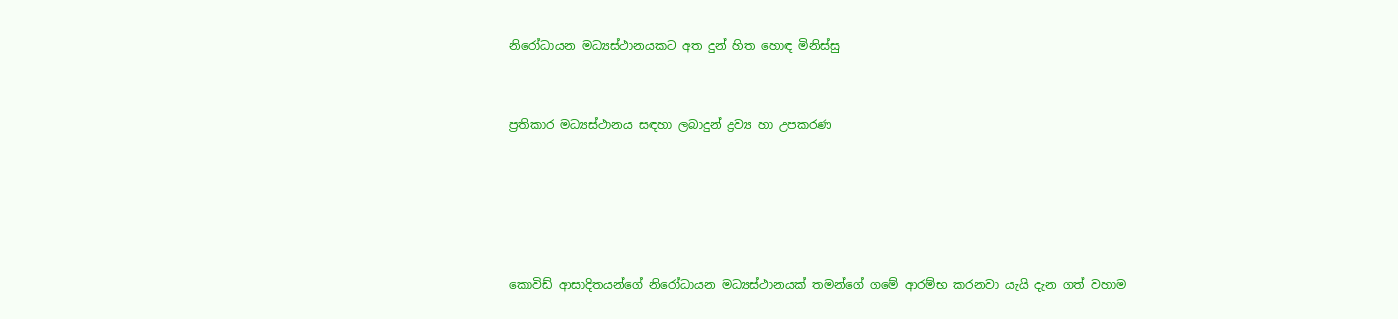නිරෝධායන මධ්‍යස්ථානයකට අත දුන් හිත හොඳ මිනිස්සු


ප්‍රතිකාර මධ්‍යස්ථානය සඳහා ලබාදුන් ද්‍රව්‍ය හා උපකරණ





කොවිඩ් ආසාදිතයන්ගේ නිරෝධායන මධ්‍යස්ථානයක් තමන්ගේ ගමේ ආරම්භ කරනවා යැයි දැන ගත් වහාම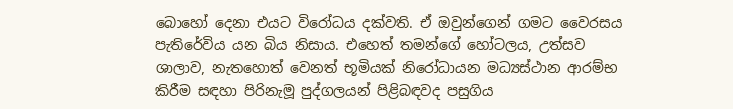බොහෝ දෙනා එයට විරෝධය දක්වති. ඒ ඔවුන්ගෙන් ගමට වෛරසය පැතිරේවිය යන බිය නිසාය. එහෙත් තමන්ගේ හෝටලය, උත්සව ශාලාව, නැතහොත් වෙනත් භූමියක් නිරෝධායන මධ්‍යස්ථාන ආරම්භ කිරීම සඳහා පිරිනැමූ පුද්ගලයන් පිළිබඳවද පසුගිය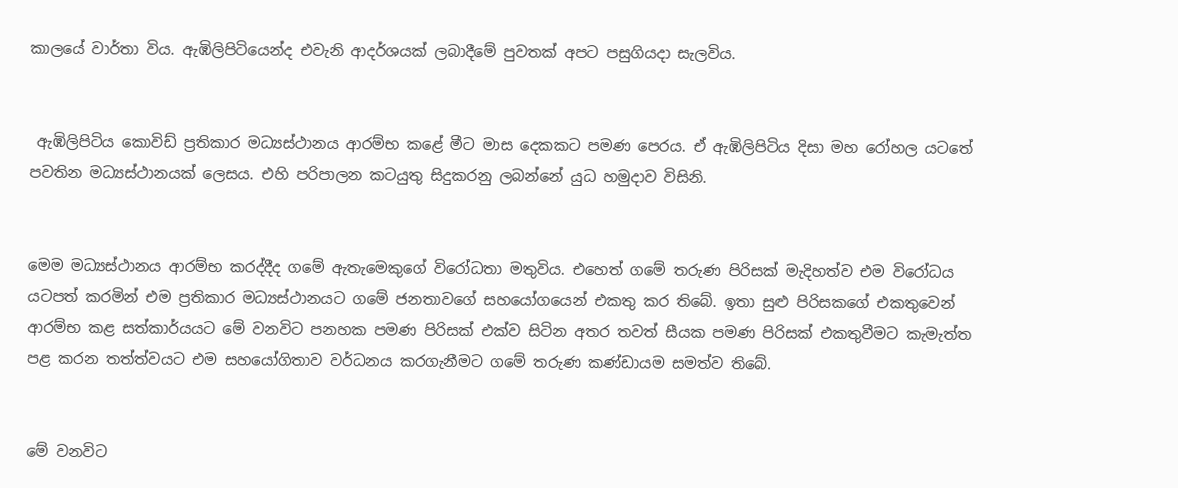කාලයේ වාර්තා විය. ඇඹිලිපිටියෙන්ද එවැනි ආදර්ශයක් ලබාදීමේ පුවතක් අපට පසුගියදා සැලවිය.


 ඇඹිලිපිටිය කොවිඩ් ප්‍රතිකාර මධ්‍යස්ථානය ආරම්භ කළේ මීට මාස දෙකකට පමණ පෙරය. ඒ ඇඹිලිපිටිය දිසා මහ රෝහල යටතේ පවතින මධ්‍යස්ථානයක් ලෙසය. එහි පරිපාලන කටයුතු සිදුකරනු ලබන්නේ යුධ හමුදාව විසිනි.


මෙම මධ්‍යස්ථානය ආරම්භ කරද්දීද ගමේ ඇතැමෙකුගේ විරෝධතා මතුවිය. එහෙත් ගමේ තරුණ පිරිසක් මැදිහත්ව එම විරෝධය යටපත් කරමින් එම ප්‍රතිකාර මධ්‍යස්ථානයට ගමේ ජනතාවගේ සහයෝගයෙන් එකතු කර තිබේ. ඉතා සුළු පිරිසකගේ එකතුවෙන් ආරම්භ කළ සත්කාර්යයට මේ වනවිට පනහක පමණ පිරිසක් එක්ව සිටින අතර තවත් සීයක පමණ පිරිසක් එකතුවීමට කැමැත්ත පළ කරන තත්ත්වයට එම සහයෝගිතාව වර්ධනය කරගැනීමට ගමේ තරුණ කණ්ඩායම සමත්ව තිබේ.


මේ වනවිට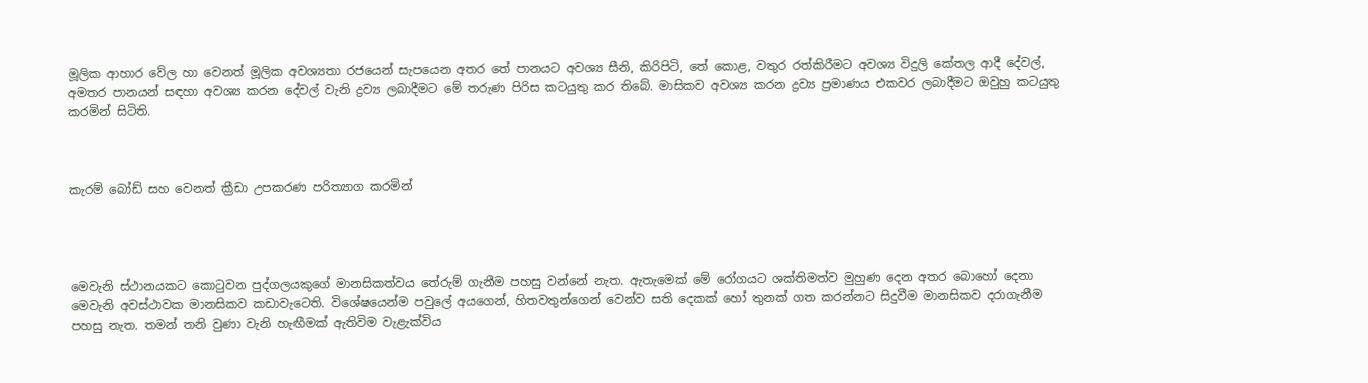මූලික ආහාර වේල හා වෙනත් මූලික අවශ්‍යතා රජයෙන් සැපයෙන අතර තේ පානයට අවශ්‍ය සීනි, කිරිපිටි, තේ කොළ, වතුර රත්කිරීමට අවශ්‍ය විදුලි කේතල ආදී දේවල්, අමතර පානයන් සඳහා අවශ්‍ය කරන දේවල් වැනි ද්‍රව්‍ය ලබාදීමට මේ තරුණ පිරිස කටයුතු කර තිබේ. මාසිකව අවශ්‍ය කරන ද්‍රව්‍ය ප්‍රමාණය එකවර ලබාදීමට ඔවුහු කටයුතු කරමින් සිටිති.



කැරම් බෝඩ් සහ වෙනත් ක්‍රීඩා උපකරණ පරිත්‍යාග කරමින්




මෙවැනි ස්ථානයකට කොටුවන පුද්ගලයකුගේ මානසිකත්වය තේරුම් ගැනීම පහසු වන්නේ නැත. ඇතැමෙක් මේ රෝගයට ශක්තිමත්ව මුහුණ දෙන අතර බොහෝ දෙනා මෙවැනි අවස්ථාවක මානසිකව කඩාවැටෙති. විශේෂයෙන්ම පවුලේ අයගෙන්, හිතවතුන්ගෙන් වෙන්ව සති දෙකක් හෝ තුනක් ගත කරන්නට සිදුවීම මානසිකව දරාගැනීම පහසු නැත. තමන් තනි වුණා වැනි හැඟීමක් ඇතිවිම වැළැක්විය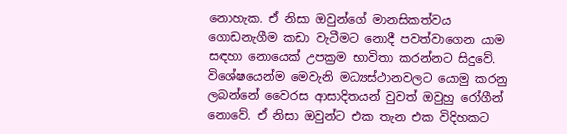නොහැක. ඒ නිසා ඔවුන්ගේ මානසිකත්වය ගොඩනැගීම කඩා වැටීමට නොදී පවත්වාගෙන යාම සඳහා නොයෙක් උපක්‍රම භාවිතා කරන්නට සිදුවේ. විශේෂයෙන්ම මෙවැනි මධ්‍යස්ථානවලට යොමු කරනු ලබන්නේ වෛරස ආසාදිතයන් වුවත් ඔවුහු රෝගීන් නොවේ. ඒ නිසා ඔවුන්ට එක තැන එක විදිහකට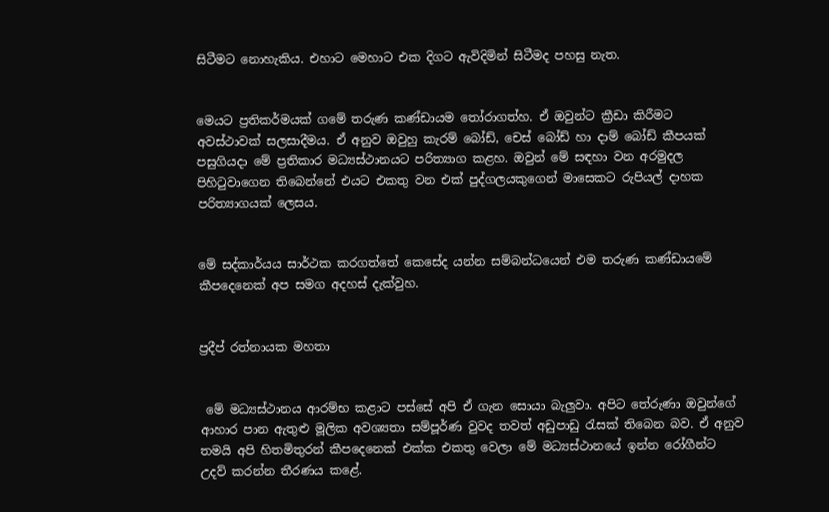සිටීමට නොහැකිය. එහාට මෙහාට එක දිගට ඇවිදිමින් සිටීමද පහසු නැත.


මෙයට ප්‍රතිකර්මයක් ගමේ තරුණ කණ්ඩායම තෝරාගත්හ. ඒ ඔවුන්ට ක්‍රීඩා කිරීමට අවස්ථාවක් සලසාදීමය. ඒ අනුව ඔවුහු කැරම් බෝඩ්, චෙස් බෝඩ් හා දාම් බෝඩ් කීපයක් පසුගියදා මේ ප්‍රතිකාර මධ්‍යස්ථානයට පරිත්‍යාග කළහ. ඔවුන් මේ සඳහා වන අරමුදල පිහිටුවාගෙන තිබෙන්නේ එයට එකතු වන එක් පුද්ගලයකුගෙන් මාසෙකට රුපියල් දාහක පරිත්‍යාගයක් ලෙසය.


මේ සද්කාර්යය සාර්ථක කරගත්තේ කෙසේද යන්න සම්බන්ධයෙන් එම තරුණ කණ්ඩායමේ කීපදෙනෙක් අප සමග අදහස් දැක්වුහ.


ප්‍රදීප් රත්නායක මහතා


 මේ මධ්‍යස්ථානය ආරම්භ කළාට පස්සේ අපි ඒ ගැන සොයා බැලුවා. අපිට තේරුණා ඔවුන්ගේ ආහාර පාන ඇතුළු මූලික අවශ්‍යතා සම්පූර්ණ වුවද තවත් අඩුපාඩු රැසක් තිබෙන බව. ඒ අනුව තමයි අපි හිතමිතුරන් කීපදෙනෙක් එක්ක එකතු වෙලා මේ මධ්‍යස්ථානයේ ඉන්න රෝගීන්ට උදව් කරන්න තීරණය කළේ.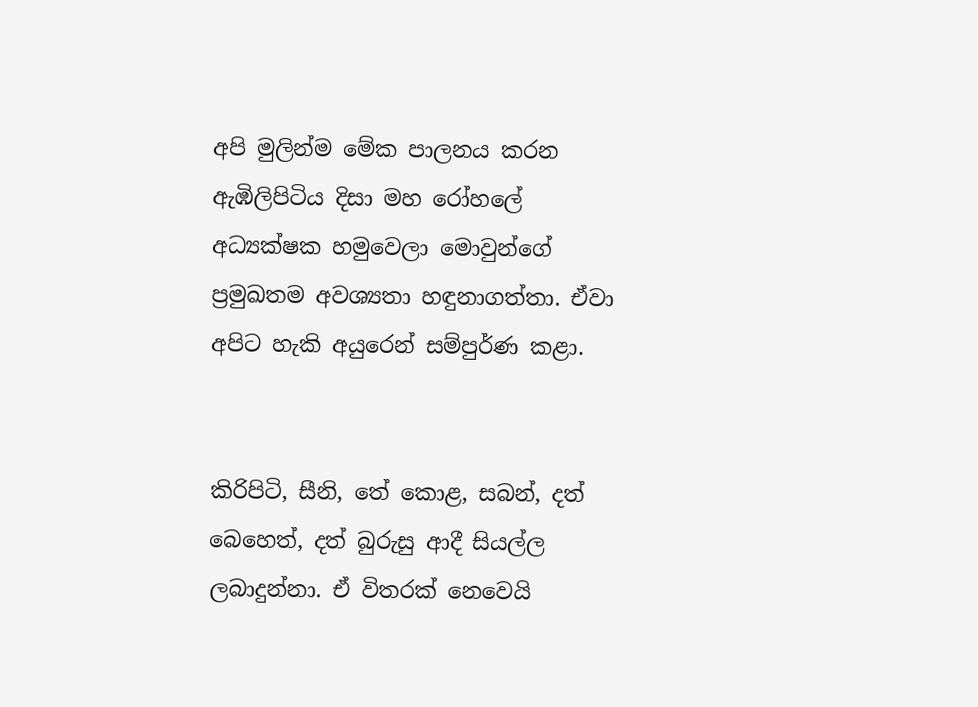අපි මුලින්ම මේක පාලනය කරන ඇඹිලිපිටිය දිසා මහ රෝහලේ අධ්‍යක්ෂක හමුවෙලා මොවුන්ගේ ප්‍රමුඛතම අවශ්‍යතා හඳුනාගත්තා. ඒවා අපිට හැකි අයුරෙන් සම්පුර්ණ කළා.


කිරිපිටි, සීනි, තේ කොළ, සබන්, දත් බෙහෙත්, දත් බුරුසු ආදී සියල්ල ලබාදුන්නා. ඒ විතරක් නෙවෙයි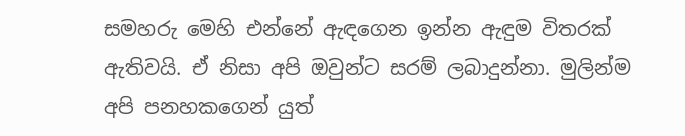සමහරු මෙහි එන්නේ ඇඳගෙන ඉන්න ඇඳුම විතරක් ඇතිවයි. ඒ නිසා අපි ඔවුන්ට සරම් ලබාදුන්නා. මුලින්ම අපි පනහකගෙන් යුත්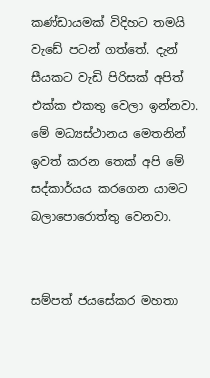කණ්ඩායමක් විදිහට තමයි වැඩේ පටන් ගත්තේ. දැන් සීයකට වැඩි පිරිසක් අපිත් එක්ක එකතු වෙලා ඉන්නවා. මේ මධ්‍යස්ථානය මෙතනින් ඉවත් කරන තෙක් අපි මේ සද්කාර්යය කරගෙන යාමට බලාපොරොත්තු වෙනවා.


සම්පත් ජයසේකර මහතා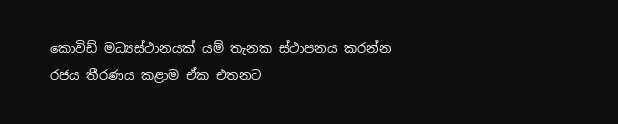කොවිඩ් මධ්‍යස්ථානයක් යම් තැනක ස්ථාපනය කරන්න රජය තීරණය කළාම ඒක එතනට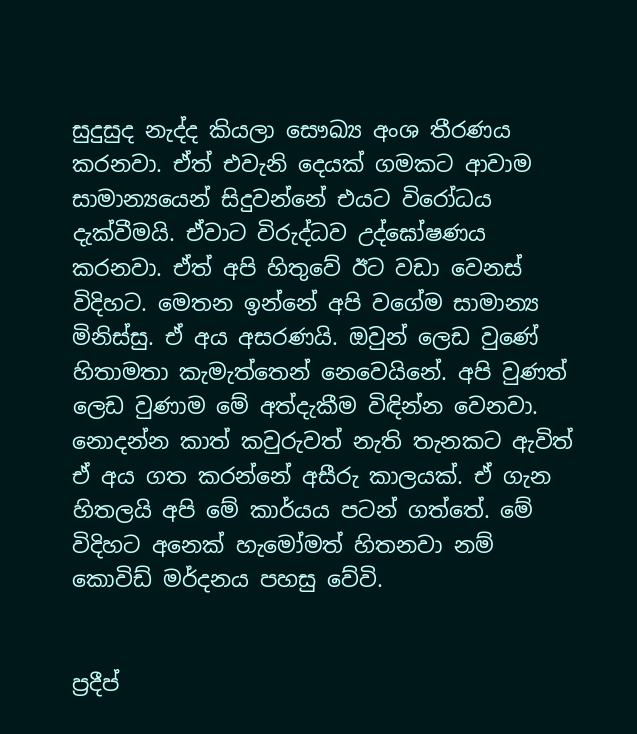සුදුසුද නැද්ද කියලා සෞඛ්‍ය අංශ තීරණය කරනවා. ඒත් එවැනි දෙයක් ගමකට ආවාම සාමාන්‍යයෙන් සිදුවන්නේ එයට විරෝධය දැක්වීමයි. ඒවාට විරුද්ධව උද්ඝෝෂණය කරනවා. ඒත් අපි හිතුවේ ඊට වඩා වෙනස් විදිහට. මෙතන ඉන්නේ අපි වගේම සාමාන්‍ය මිනිස්සු. ඒ අය අසරණයි. ඔවුන් ලෙඩ වුණේ හිතාමතා කැමැත්තෙන් නෙවෙයිනේ. අපි වුණත් ලෙඩ වුණාම මේ අත්දැකීම විඳින්න වෙනවා. නොදන්න කාත් කවුරුවත් නැති තැනකට ඇවිත් ඒ අය ගත කරන්නේ අසීරු කාලයක්. ඒ ගැන හිතලයි අපි මේ කාර්යය පටන් ගත්තේ. මේ විදිහට අනෙක් හැමෝමත් හිතනවා නම් කොවිඩ් මර්දනය පහසු වේවි.


ප්‍රදීප්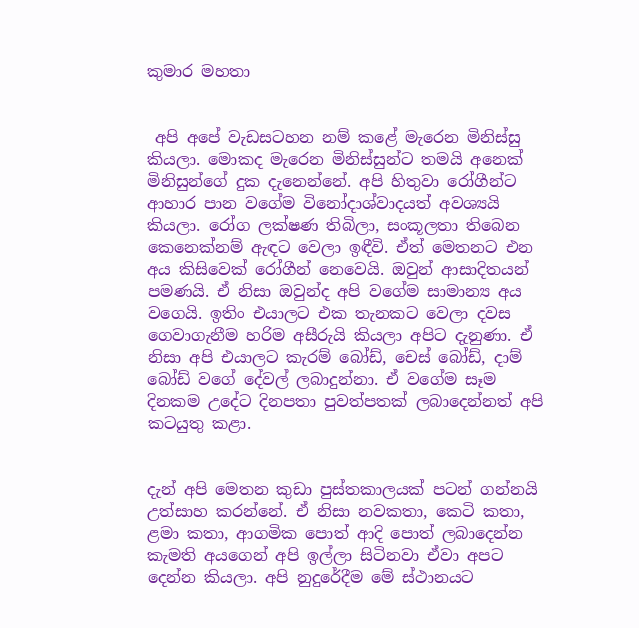කුමාර මහතා


 අපි අපේ වැඩසටහන නම් කළේ මැරෙන මිනිස්සු කියලා. මොකද මැරෙන මිනිස්සුන්ට තමයි අනෙක් මිනිසුන්ගේ දුක දැනෙන්නේ. අපි හිතුවා රෝගීන්ට ආහාර පාන වගේම විනෝදාශ්වාදයත් අවශ්‍යයි කියලා. රෝග ලක්ෂණ තිබිලා, සංකූලතා තිබෙන කෙනෙක්නම් ඇඳට වෙලා ඉඳීවි. ඒත් මෙතනට එන අය කිසිවෙක් රෝගීන් නෙවෙයි. ඔවුන් ආසාදිතයන් පමණයි. ඒ නිසා ඔවුන්ද අපි වගේම සාමාන්‍ය අය වගෙයි. ඉතිං එයාලට එක තැනකට වෙලා දවස ගෙවාගැනීම හරිම අසීරුයි කියලා අපිට දැනුණා. ඒ නිසා අපි එයාලට කැරම් බෝඩ්, චෙස් බෝඩ්, දාම් බෝඩ් වගේ දේවල් ලබාදුන්නා. ඒ වගේම සෑම දිනකම උදේට දිනපතා පුවත්පතක් ලබාදෙන්නත් අපි කටයුතු කළා.


දැන් අපි මෙතන කුඩා පුස්තකාලයක් පටන් ගන්නයි උත්සාහ කරන්නේ. ඒ නිසා නවකතා, කෙටි කතා, ළමා කතා, ආගමික පොත් ආදි පොත් ලබාදෙන්න කැමති අයගෙන් අපි ඉල්ලා සිටිනවා ඒවා අපට දෙන්න කියලා. අපි නුදුරේදීම මේ ස්ථානයට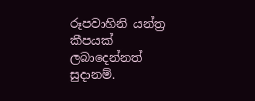රූපවාහිනි යන්ත්‍ර කීපයක් ලබාදෙන්නත් සුදානම්.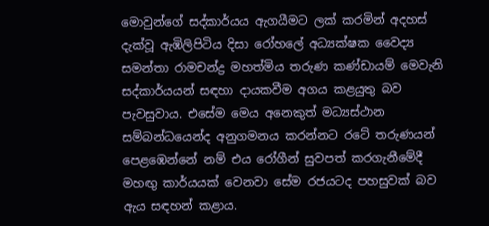මොවුන්ගේ සද්කාර්යය ඇගයීමට ලක් කරමින් අදහස් දැක්වූ ඇඹිලිපිටිය දිසා රෝහලේ අධ්‍යක්ෂක වෛද්‍ය සමන්තා රාමචන්ද්‍ර මහත්මිය තරුණ කණ්ඩායම් මෙවැනි සද්කාර්යයන් සඳහා දායකවීම අගය කළයුතු බව පැවසුවාය. එසේම මෙය අනෙකුත් මධ්‍යස්ථාන සම්බන්ධයෙන්ද අනුගමනය කරන්නට රටේ තරුණයන් පෙළඹෙන්නේ නම් එය රෝගීන් සුවපත් කරගැනීමේදී මහඟු කාර්යයක් වෙනවා සේම රජයටද පහසුවක් බව ඇය සඳහන් කළාය.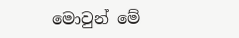මොවුන් මේ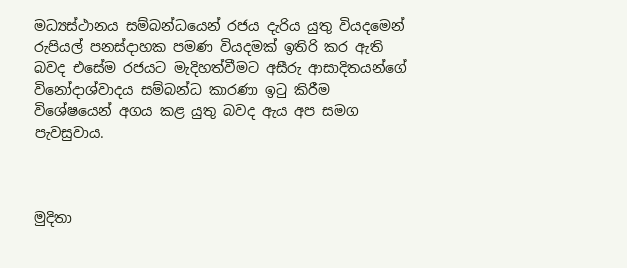මධ්‍යස්ථානය සම්බන්ධයෙන් රජය දැරිය යුතු වියදමෙන් රුපියල් පනස්දාහක පමණ වියදමක් ඉතිරි කර ඇති බවද එසේම රජයට මැදිහත්වීමට අසීරු ආසාදිතයන්ගේ විනෝදාශ්වාදය සම්බන්ධ කාරණා ඉටු කිරීම විශේෂයෙන් අගය කළ යුතු බවද ඇය අප සමග පැවසුවාය.



මුදිතා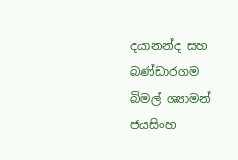දයානන්ද සහ
බණ්ඩාරගම බිමල් ශ්‍යාමන් ජයසිංහ